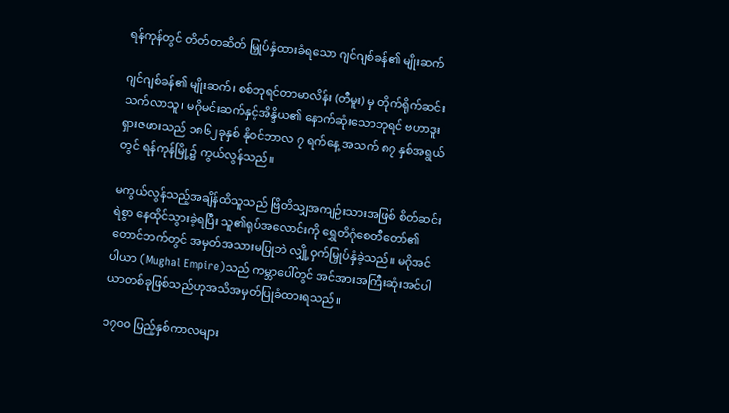ရန်ကုန်တွင် တိတ်တဆိတ် မြှုပ်နှံထားခံရသော ဂျင်ဂျစ်ခန်၏ မျိုးဆက်

ဂျင်ဂျစ်ခန်၏ မျိုးဆက်၊ စစ်ဘုရင်တာမာလိန်း (တီမူး) မှ တိုက်ရိုက်ဆင်းသက်လာသူ၊ မဂိုမင်းဆက်နှင့်အိန္ဒိယ၏ နောက်ဆုံးသောဘုရင် ဗဟာဒူးရှားဇဖားသည် ၁၈၆၂ခုနှစ် နိုဝင်ဘာလ ၇ ရက်နေ့ အသက် ၈၇ နှစ်အရွယ်တွင် ရန်ကုန်မြို့၌ ကွယ်လွန်သည်။

မကွယ်လွန်သည့်အချိန်ထိသူသည် ဗြိတိသျှအကျဉ်းသားအဖြစ် စိတ်ဆင်းရဲစွာ နေထိုင်သွားခဲ့ရပြီး သူ၏ရုပ်အလောင်းကို ရွှေတိဂုံစေတီတော်၏ တောင်ဘက်တွင် အမှတ်အသားမပြုဘဲ လျှို့ဝှက်မြှုပ်နှံခဲ့သည်။ မဂိုအင်ပါယာ (Mughal Empire)သည် ကမ္ဘာပေါ်တွင် အင်အားအကြီးဆုံးအင်ပါယာတစ်ခုဖြစ်သည်ဟုအသိအမှတ်ပြုခံထားရသည်။

၁၇၀၀ ပြည့်နှစ်ကာလများ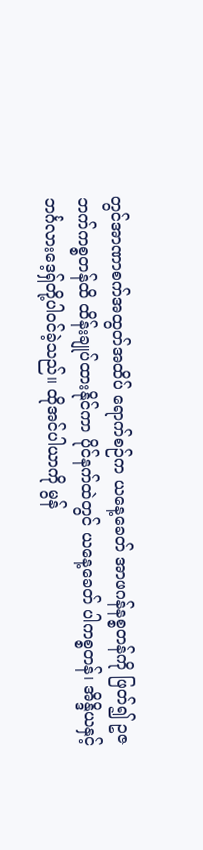တွင်အာဏာစက်အထွတ်အထိပ် ရောက်စဉ်က ယနေ့ခေတ် အာဖဂန်နစ္စတန်ကို ဖြတ်၍ ဥဇဘက်ကစ္စတန်ထိ ထိန်းချုပ်ထားနိုင်ကာ ပိုင်နက်ထဲတွင် ယနေ့ခေတ် ပါကစ္စတန်၊ အိန္ဒိယနှင့် ဘင်္ဂလားဒေ့ရှ်တို့ပါဝင်ခဲ့သည်။ ထိုအင်ပါယာကို မွန်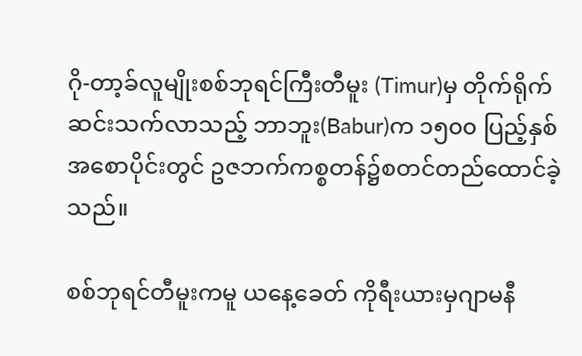ဂို-တာ့ခ်လူမျိုးစစ်ဘုရင်ကြီးတီမူး (Timur)မှ တိုက်ရိုက်ဆင်းသက်လာသည့် ဘာဘူး(Babur)က ၁၅၀၀ ပြည့်နှစ် အစောပိုင်းတွင် ဥဇဘက်ကစ္စတန်၌စတင်တည်ထောင်ခဲ့သည်။

စစ်ဘုရင်တီမူးကမူ ယနေ့ခေတ် ကိုရီးယားမှဂျာမနီ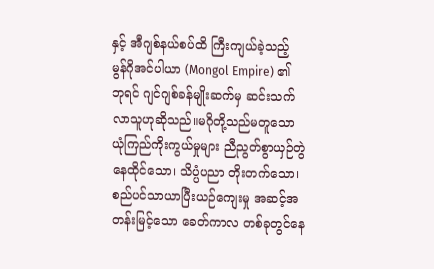နှင့် အီဂျစ်နယ်စပ်ထိ ကြီးကျယ်ခဲ့သည့် မွန်ဂိုအင်ပါယာ (Mongol Empire) ၏ ဘုရင် ဂျင်ဂျစ်ခန်မျိုးဆက်မှ ဆင်းသက်လာသူဟုဆိုသည်။မဂိုတို့သည်မတူသော ယုံကြည်ကိုးကွယ်မှုများ ညီညွတ်စွာယှဉ်တွဲနေထိုင်သော၊ သိပ္ပံပညာ တိုးတက်သော၊ စည်ပင်သာယာပြီးယဉ်ကျေးမှု အဆင့်အတန်းမြင့်သော ခေတ်ကာလ တစ်ခုတွင်နေ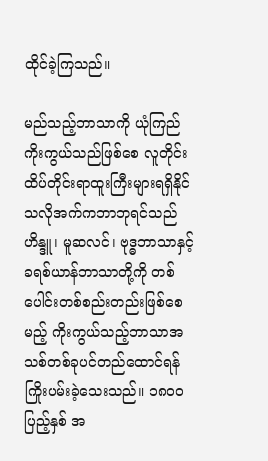ထိုင်ခဲ့ကြသည်။

မည်သည့်ဘာသာကို ယုံကြည်ကိုးကွယ်သည်ဖြစ်စေ လူတိုင်းထိပ်တိုင်းရာထူးကြီးများရရှိနိုင်သလိုအက်ကဘာဘုရင်သည် ဟိန္ဒူ၊ မူဆလင်၊ ဗုဒ္ဓဘာသာနှင့် ခရစ်ယာန်ဘာသာတို့ကို တစ်ပေါင်းတစ်စည်းတည်းဖြစ်စေမည့် ကိုးကွယ်သည့်ဘာသာအသစ်တစ်ခုပင်တည်ထောင်ရန် ကြိုးပမ်းခဲ့သေးသည်။ ၁၈၀၀ ပြည့်နှစ် အ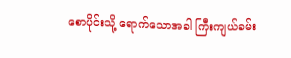စောပိုင်းသို့ ရောက်သောအခါ ကြီးကျယ်ခမ်း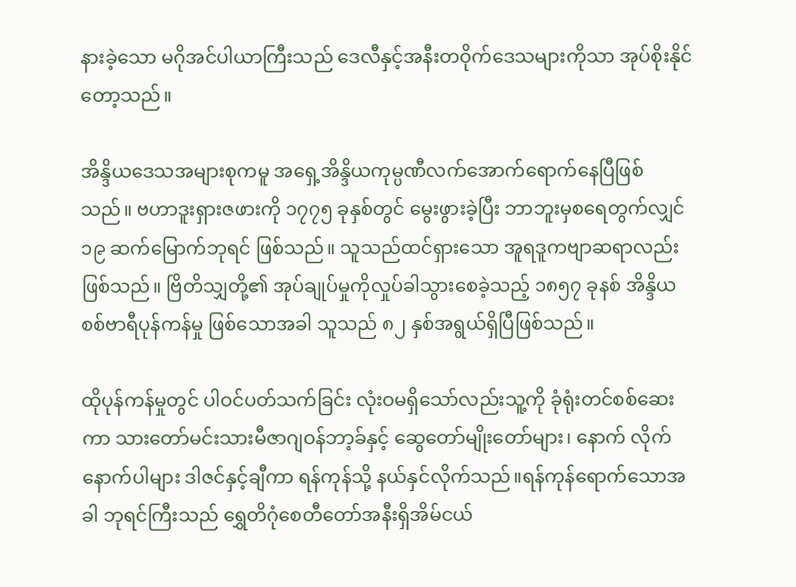နားခဲ့သော မဂိုအင်ပါယာကြီးသည် ဒေလီနှင့်အနီးတဝိုက်ဒေသများကိုသာ အုပ်စိုးနိုင်တော့သည်။

အိန္ဒိယဒေသအများစုကမူ အရှေ့အိန္ဒိယကုမ္ပဏီလက်အောက်ရောက်နေပြီဖြစ်သည်။ ဗဟာဒူးရှားဇဖားကို ၁၇၇၅ ခုနှစ်တွင် မွေးဖွားခဲ့ပြီး ဘာဘူးမှစရေတွက်လျှင် ၁၉ ဆက်မြောက်ဘုရင် ဖြစ်သည်။ သူသည်ထင်ရှားသော အူရဒူကဗျာဆရာလည်းဖြစ်သည်။ ဗြိတိသျှတို့၏ အုပ်ချုပ်မှုကိုလှုပ်ခါသွားစေခဲ့သည့် ၁၈၅၇ ခုနစ် အိန္ဒိယ စစ်ဗာရီပုန်ကန်မှု ဖြစ်သောအခါ သူသည် ၈၂ နှစ်အရွယ်ရှိပြီဖြစ်သည်။

ထိုပုန်ကန်မှုတွင် ပါဝင်ပတ်သက်ခြင်း လုံးဝမရှိသော်လည်းသူ့ကို ခုံရုံးတင်စစ်ဆေးကာ သားတော်မင်းသားမီဇာဂျဝန်ဘာ့ခ်နှင့် ဆွေတော်မျိုးတော်များ၊ နောက် လိုက်နောက်ပါများ ဒါဇင်နှင့်ချီကာ ရန်ကုန်သို့ နယ်နှင်လိုက်သည်။ရန်ကုန်ရောက်သောအခါ ဘုရင်ကြီးသည် ရွှေတိဂုံစေတီတော်အနီးရှိအိမ်ငယ်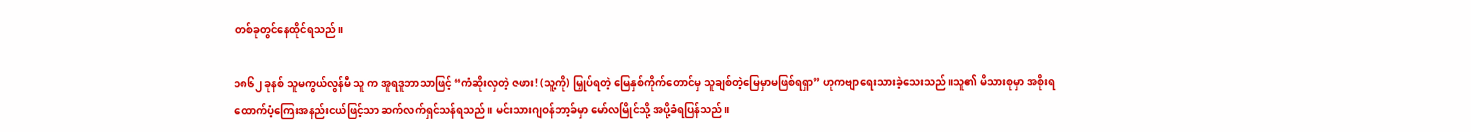တစ်ခုတွင်နေထိုင်ရသည်။

၁၈၆၂ ခုနစ် သူမကွယ်လွန်မီ သူ က အူရဒူဘာသာဖြင့် “ကံဆိုးလှတဲ့ ဇဖား! (သူ့ကို) မြှုပ်ရတဲ့ မြေနှစ်ကိုက်တောင်မှ သူချစ်တဲ့မြေမှာမဖြစ်ရရှာ” ဟုကဗျာရေးသားခဲ့သေးသည်။သူ၏ မိသားစုမှာ အစိုးရထောက်ပံ့ကြေးအနည်းငယ်ဖြင့်သာ ဆက်လက်ရှင်သန်ရသည်။ မင်းသားဂျဝန်ဘာ့ခ်မှာ မော်လမြိုင်သို့ အပို့ခံရပြန်သည်။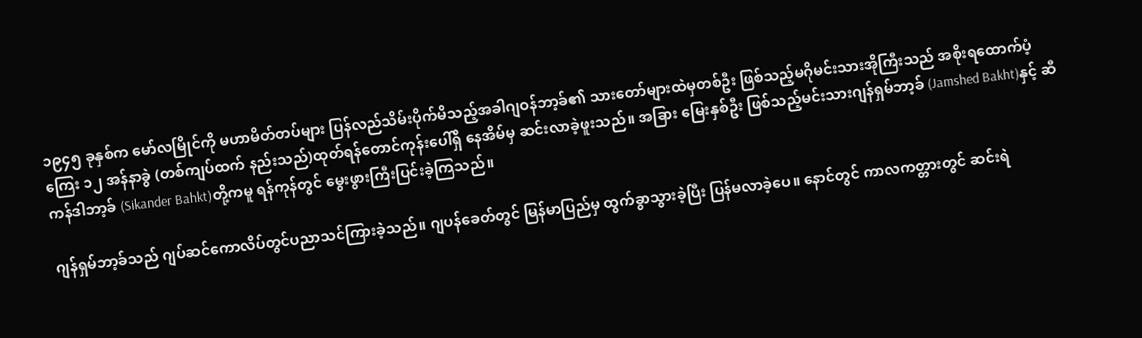၁၉၄၅ ခုနှစ်က မော်လမြိုင်ကို မဟာမိတ်တပ်များ ပြန်လည်သိမ်းပိုက်မိသည့်အခါဂျဝန်ဘာ့ခ်၏ သားတော်များထဲမှတစ်ဦး ဖြစ်သည့်မဂိုမင်းသားအိုကြီးသည် အစိုးရထောက်ပံ့ကြေး ၁၂ အန်နာခွဲ (တစ်ကျပ်ထက် နည်းသည်)ထုတ်ရန်တောင်ကုန်းပေါ်ရှိ နေအိမ်မှ ဆင်းလာခဲ့ဖူးသည်။ အခြား မြေးနှစ်ဦး ဖြစ်သည့်မင်းသားဂျန်ရှမ်ဘာ့ခ် (Jamshed Bakht)နှင့် ဆီကန်ဒါဘာ့ခ် (Sikander Bahkt)တို့ကမူ ရန်ကုန်တွင် မွေးဖွားကြီးပြင်းခဲ့ကြသည်။

ဂျန်ရှမ်ဘာ့ခ်သည် ဂျပ်ဆင်ကောလိပ်တွင်ပညာသင်ကြားခဲ့သည်။ ဂျပန်ခေတ်တွင် မြန်မာပြည်မှ ထွက်ခွာသွားခဲ့ပြီး ပြန်မလာခဲ့ပေ။ နောင်တွင် ကာလကတ္တားတွင် ဆင်းရဲ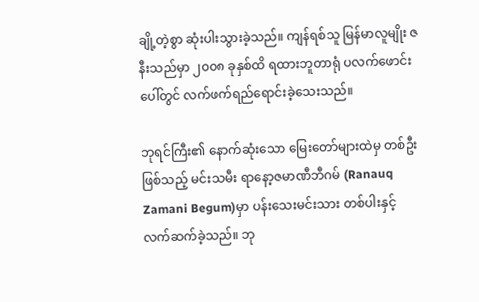ချို့တဲ့စွာ ဆုံးပါးသွားခဲ့သည်။ ကျန်ရစ်သူ မြန်မာလူမျိုး ဇနီးသည်မှာ ၂၀၀၈ ခုနှစ်ထိ ရထားဘူတာရုံ ပလက်ဖောင်းပေါ်တွင် လက်ဖက်ရည်ရောင်းခဲ့သေးသည်။

ဘုရင်ကြီး၏ နောက်ဆုံးသော မြေးတော်များထဲမှ တစ်ဦးဖြစ်သည့် မင်းသမီး ရာနော့ဇမာဏီဘီဂမ် (Ranauq Zamani Begum)မှာ ပန်းသေးမင်းသား တစ်ပါးနှင့် လက်ဆက်ခဲ့သည်။ ဘု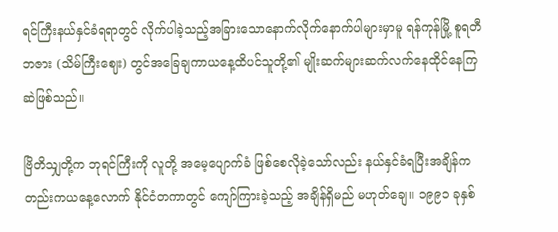ရင်ကြီးနယ်နှင်ခံရရာတွင် လိုက်ပါခဲ့သည့်အခြားသောနောက်လိုက်နောက်ပါများမှာမူ ရန်ကုန်မြို့ စူရတီဘဇား (သိမ်ကြီးဈေး) တွင်အခြေချကာယနေ့ထိပင်သူတို့၏ မျိုးဆက်များဆက်လက်နေထိုင်နေကြဆဲဖြစ်သည်။

ဗြိတိသျှတို့က ဘုရင်ကြီးကို လူတို့ အမေ့ပျောက်ခံ ဖြစ်စေလိုခဲ့သော်လည်း နယ်နှင်ခံရပြီးအချိန်ကတည်းကယနေ့လောက် နိုင်ငံတကာတွင် ကျော်ကြားခဲ့သည့် အချိန်ရှိမည် မဟုတ်ချေ။ ၁၉၉၁ ခုနှစ်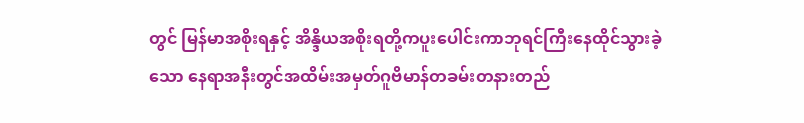တွင် မြန်မာအစိုးရနှင့် အိန္ဒိယအစိုးရတို့ကပူးပေါင်းကာဘုရင်ကြီးနေထိုင်သွားခဲ့သော နေရာအနီးတွင်အထိမ်းအမှတ်ဂူဗိမာန်တခမ်းတနားတည်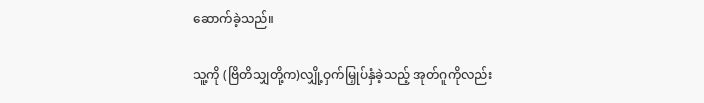ဆောက်ခဲ့သည်။

သူ့ကို (ဗြိတိသျှတို့က)လျှို့ဝှက်မြှုပ်နှံခဲ့သည့် အုတ်ဂူကိုလည်း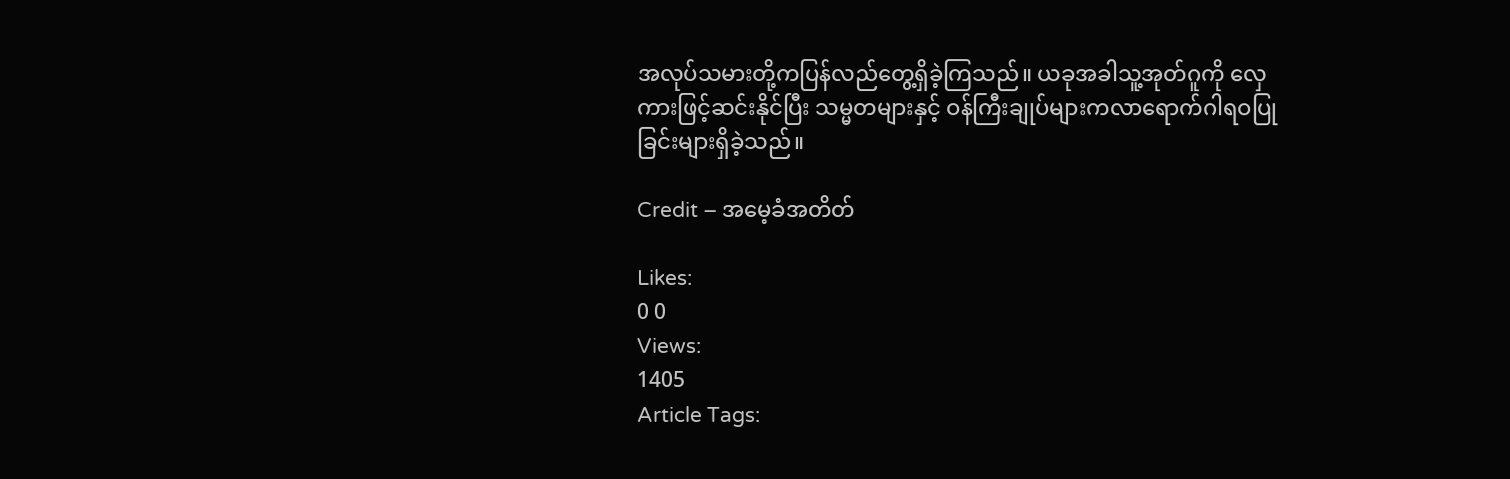အလုပ်သမားတို့ကပြန်လည်တွေ့ရှိခဲ့ကြသည်။ ယခုအခါသူ့အုတ်ဂူကို လှေကားဖြင့်ဆင်းနိုင်ပြီး သမ္မတများနှင့် ဝန်ကြီးချုပ်များကလာရောက်ဂါရဝပြုခြင်းများရှိခဲ့သည်။

Credit – အမေ့ခံအတိတ်

Likes:
0 0
Views:
1405
Article Tags: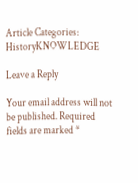Article Categories:
HistoryKNOWLEDGE

Leave a Reply

Your email address will not be published. Required fields are marked *